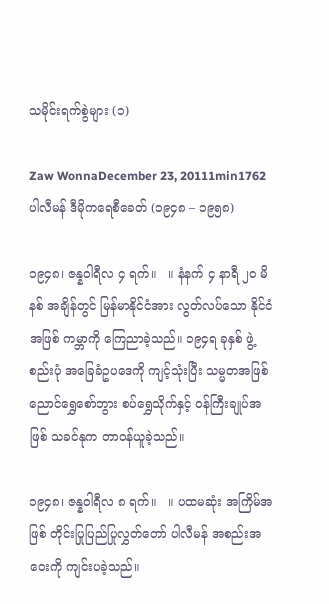သမိုင်းရက်စွဲများ (၁)

Zaw WonnaDecember 23, 20111min1762
ပါလီမန် ဒီမိုကရေစီခေတ် (၁၉၄၈ – ၁၉၅၈)

၁၉၄၈၊ ဇန္နဝါရီလ ၄ ရက်။   ။ နံနက် ၄ နာရီ ၂ဝ မိနစ် အချိန်တွင် မြန်မာနိုင်ငံအား လွတ်လပ်သော နိုင်ငံအဖြစ် ကမ္ဘာကို ကြေညာခဲ့သည်။ ၁၉၄ရ ခုနှစ် ဖွဲ့စည်းပုံ အခြေခံဥပဒေကို ကျင့်သုံးပြီး သမ္မတအဖြစ် ညောင်ရွှေစော်ဘွား စပ်ရွှေသိုက်နှင့် ဝန်ကြီးချုပ်အဖြစ် သခင်နုက တာဝန်ယူခဲ့သည်။

၁၉၄၈၊ ဇန္နဝါရီလ ၈ ရက်။   ။ ပထမဆုံး အကြိမ်အဖြစ် တိုင်းပြုပြည်ပြုလွှတ်တော် ပါလီမန် အစည်းအဝေးကို ကျင်းပခဲ့သည်။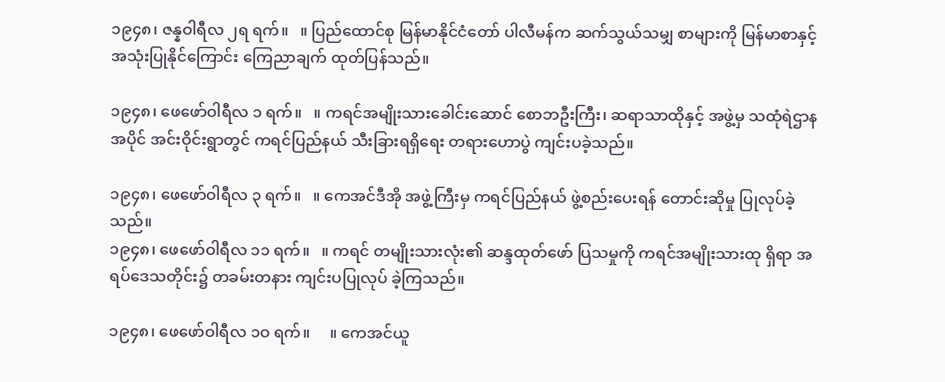၁၉၄၈၊ ဇန္နဝါရီလ ၂ရ ရက်။   ။ ပြည်ထောင်စု မြန်မာနိုင်ငံတော် ပါလီမန်က ဆက်သွယ်သမျှ စာများကို မြန်မာစာနှင့် အသုံးပြုနိုင်ကြောင်း ကြေညာချက် ထုတ်ပြန်သည်။

၁၉၄၈၊ ဖေဖော်ဝါရီလ ၁ ရက်။   ။ ကရင်အမျိုးသားခေါင်းဆောင် စောဘဦးကြီး၊ ဆရာသာထိုနှင့် အဖွဲ့မှ သထုံရဲဌာန အပိုင် အင်းဝိုင်းရွာတွင် ကရင်ပြည်နယ် သီးခြားရရှိရေး တရားဟောပွဲ ကျင်းပခဲ့သည်။

၁၉၄၈၊ ဖေဖော်ဝါရီလ ၃ ရက်။   ။ ကေအင်ဒီအို အဖွဲ့ကြီးမှ ကရင်ပြည်နယ် ဖွဲ့စည်းပေးရန် တောင်းဆိုမှု ပြုလုပ်ခဲ့သည်။
၁၉၄၈၊ ဖေဖော်ဝါရီလ ၁၁ ရက်။   ။ ကရင် တမျိုးသားလုံး၏ ဆန္ဒထုတ်ဖော် ပြသမှုကို ကရင်အမျိုးသားထု ရှိရာ အရပ်ဒေသတိုင်း၌ တခမ်းတနား ကျင်းပပြုလုပ် ခဲ့ကြသည်။

၁၉၄၈၊ ဖေဖော်ဝါရီလ ၁ဝ ရက်။     ။ ကေအင်ယူ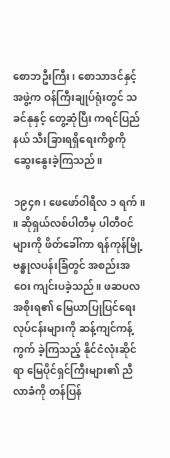စောဘဦးကြီး၊ စောသာဒင်နှင့် အဖွဲ့က ဝန်ကြီးချုပ်ရုံးတွင် သခင်နုနှင့် တွေ့ဆုံပြီး ကရင်ပြည်နယ် သီးခြားရရှိရေးကိစ္စကို ဆွေးနွေးခဲ့ကြသည်။

၁၉၄၈၊ ဖေဖော်ဝါရီလ ၁ ရက်။    ။ ဆိုရှယ်လစ်ပါတီမှ ပါတီဝင်များကို ဖိတ်ခေါ်ကာ ရန်ကုန်မြို့ ဗန္ဓုလပန်းခြံတွင် အစည်းအဝေး ကျင်းပခဲ့သည်။ ဖဆပလ အစိုးရ၏ မြေယာပြုပြင်ရေး လုပ်ငန်းများကို ဆန့်ကျင်ကန့်ကွက် ခဲ့ကြသည့် နိုင်ငံလုံးဆိုင်ရာ မြေပိုင်ရှင်ကြီးများ၏ ညီလာခံကို တန်ပြန်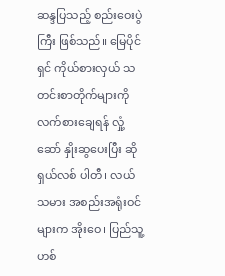ဆန္ဒပြသည့် စည်းဝေးပွဲကြီး ဖြစ်သည်။ မြေပိုင်ရှင် ကိုယ်စားလှယ် သတင်းစာတိုက်များကို လက်စားချေရန် လှုံ့ဆော် နှိုးဆွပေးပြီး ဆိုရှယ်လစ် ပါတီ၊ လယ်သမား အစည်းအရုံးဝင်များက အိုးဝေ၊ ပြည်သူ့ဟစ်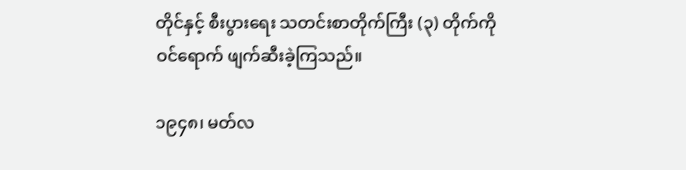တိုင်နှင့် စီးပွားရေး သတင်းစာတိုက်ကြီး (၃) တိုက်ကို ဝင်ရောက် ဖျက်ဆီးခဲ့ကြသည်။

၁၉၄၈၊ မတ်လ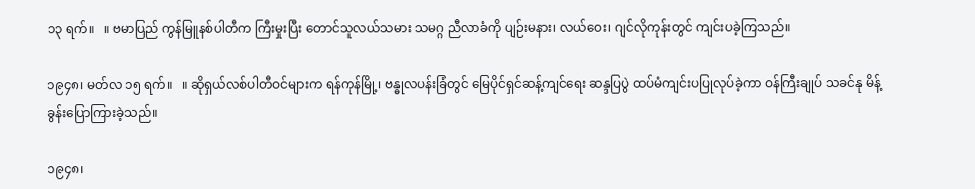၁၃ ရက်။   ။ ဗမာပြည် ကွန်မြူနစ်ပါတီက ကြီးမှုးပြီး တောင်သူလယ်သမား သမဂ္ဂ ညီလာခံကို ပျဉ်းမနား၊ လယ်ဝေး၊ ဂျင်လိုကုန်းတွင် ကျင်းပခဲ့ကြသည်။

၁၉၄၈၊ မတ်လ ၁၅ ရက်။   ။ ဆိုရှယ်လစ်ပါတီဝင်များက ရန်ကုန်မြို့၊ ဗန္ဓုလပန်းခြံတွင် မြေပိုင်ရှင်ဆန့်ကျင်ရေး ဆန္ဒပြပွဲ ထပ်မံကျင်းပပြုလုပ်ခဲ့ကာ ဝန်ကြီးချုပ် သခင်နု မိန့်ခွန်းပြောကြားခဲ့သည်။

၁၉၄၈၊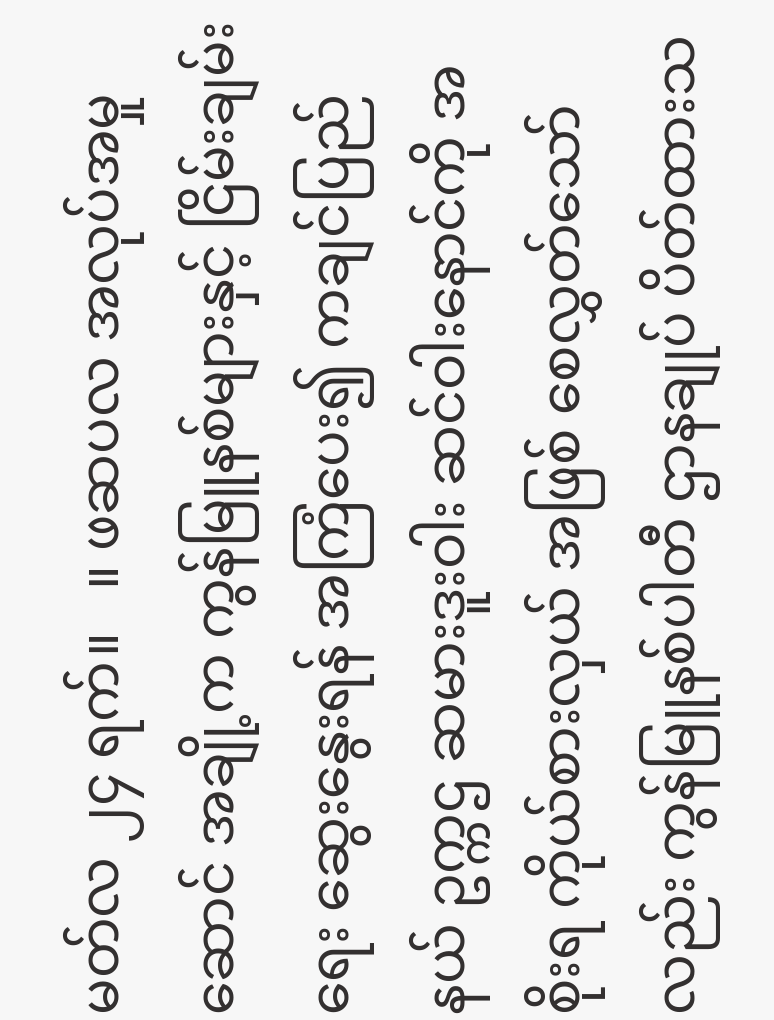မတ်လ ၂၄ ရက်။   ။ ဖဆပလ အလုပ်အမှုဆောင် အချို့က ကွန်မြူနစ်များနှင့် ငြိမ်းချမ်းရေး ဆွေးနွေးရန် အကြံပေး၍ ကချင်ပြည်နယ် ဥက္ကဌ ဆမားဒူးဝါး ဆင်ဝါးနောင်ကို အစိုးရ ကိုယ်စားလှယ် အဖြစ် စေလွှတ်သော်လည်း ကွန်မြူနစ်ပါတီ ဌာနချုပ် ပိတ်ထားသ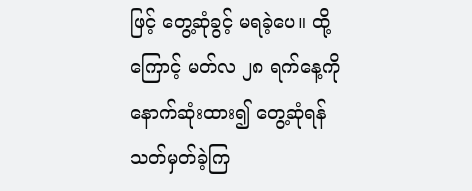ဖြင့် တွေ့ဆုံခွင့် မရခဲ့ပေ။ ထို့ကြောင့် မတ်လ ၂၈ ရက်နေ့ကို နောက်ဆုံးထား၍ တွေ့ဆုံရန် သတ်မှတ်ခဲ့ကြ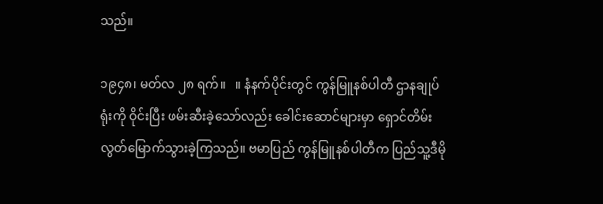သည်။

၁၉၄၈၊ မတ်လ ၂၈ ရက်။   ။ နံနက်ပိုင်းတွင် ကွန်မြူနစ်ပါတီ ဌာနချုပ်ရုံးကို ဝိုင်းပြီး ဖမ်းဆီးခဲ့သော်လည်း ခေါင်းဆောင်များမှာ ရှောင်တိမ်း လွတ်မြောက်သွားခဲ့ကြသည်။ ဗမာပြည် ကွန်မြူနစ်ပါတီက ပြည်သူ့ဒီမို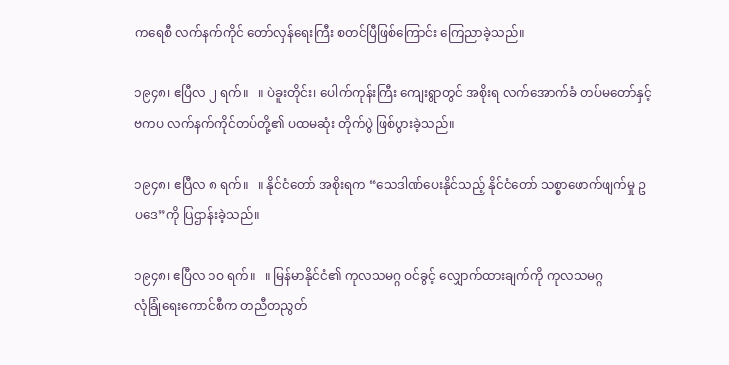ကရေစီ လက်နက်ကိုင် တော်လှန်ရေးကြီး စတင်ပြီဖြစ်ကြောင်း ကြေညာခဲ့သည်။

၁၉၄၈၊ ဧပြီလ ၂ ရက်။   ။ ပဲခူးတိုင်း၊ ပေါက်ကုန်းကြီး ကျေးရွာတွင် အစိုးရ လက်အောက်ခံ တပ်မတော်နှင့်
ဗကပ လက်နက်ကိုင်တပ်တို့၏ ပထမဆုံး တိုက်ပွဲ ဖြစ်ပွားခဲ့သည်။

၁၉၄၈၊ ဧပြီလ ၈ ရက်။   ။ နိုင်ငံတော် အစိုးရက “သေဒါဏ်ပေးနိုင်သည့် နိုင်ငံတော် သစ္စာဖောက်ဖျက်မှု ဥပဒေ”ကို ပြဌာန်းခဲ့သည်။

၁၉၄၈၊ ဧပြီလ ၁ဝ ရက်။   ။ မြန်မာနိုင်ငံ၏ ကုလသမဂ္ဂ ဝင်ခွင့် လျှောက်ထားချက်ကို ကုလသမဂ္ဂ
လုံခြုံရေးကောင်စီက တညီတညွတ်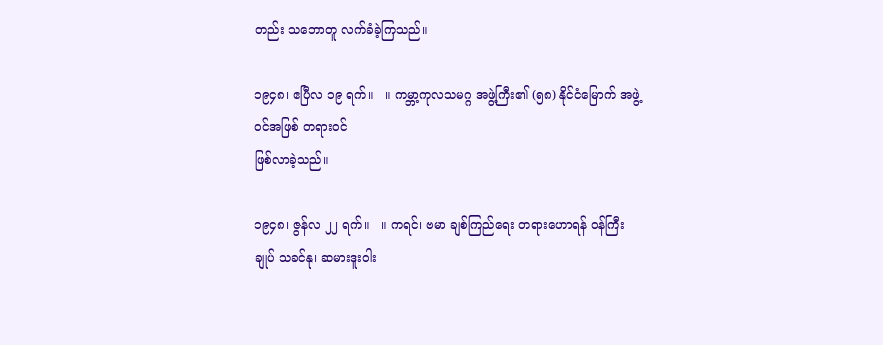တည်း သဘောတူ လက်ခံခဲ့ကြသည်။

၁၉၄၈၊ ဧပြီလ ၁၉ ရက်။   ။ ကမ္ဘာ့ကုလသမဂ္ဂ အဖွဲ့ကြီး၏ (၅၈) နိုင်ငံမြောက် အဖွဲ့ဝင်အဖြစ် တရားဝင်
ဖြစ်လာခဲ့သည်။

၁၉၄၈၊ ဇွန်လ ၂၂ ရက်။   ။ ကရင်၊ ဗမာ ချစ်ကြည်ရေး တရားဟောရန် ဝန်ကြီးချုပ် သခင်နု၊ ဆမားဒူးဝါး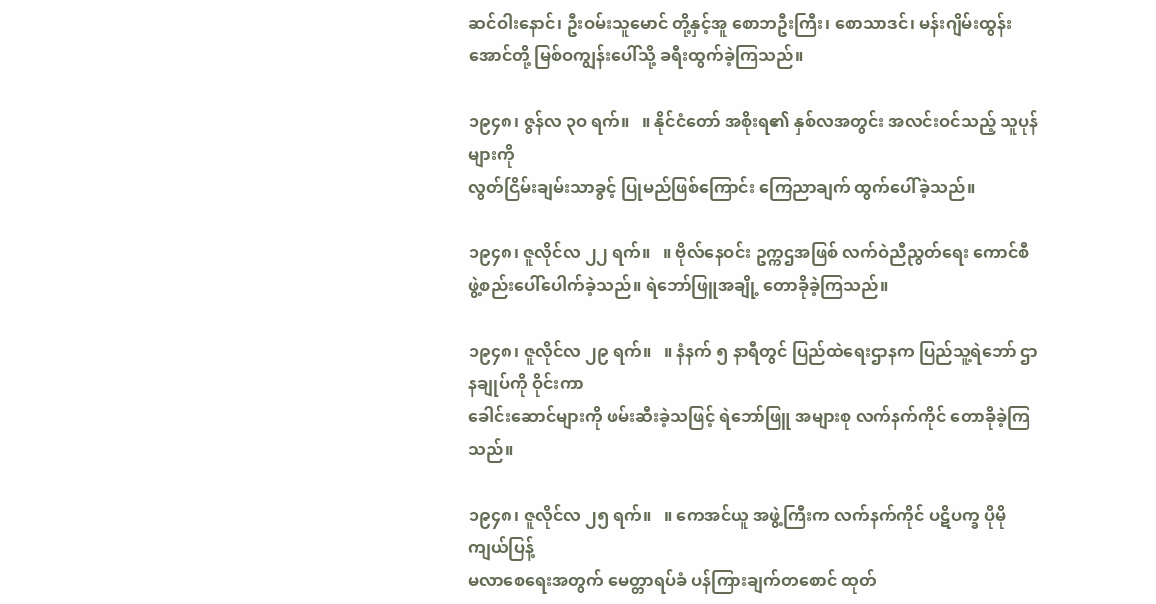ဆင်ဝါးနောင်၊ ဦးဝမ်းသူမောင် တို့နှင့်အူ စောဘဦးကြီး၊ စောသာဒင်၊ မန်းဂျိမ်းထွန်းအောင်တို့ မြစ်ဝကျွန်းပေါ်သို့ ခရီးထွက်ခဲ့ကြသည်။

၁၉၄၈၊ ဇွန်လ ၃ဝ ရက်။   ။ နိုင်ငံတော် အစိုးရ၏ နှစ်လအတွင်း အလင်းဝင်သည့် သူပုန်များကို
လွတ်ငြိမ်းချမ်းသာခွင့် ပြုမည်ဖြစ်ကြောင်း ကြေညာချက် ထွက်ပေါ်ခဲ့သည်။

၁၉၄၈၊ ဇူလိုင်လ ၂၂ ရက်။   ။ ဗိုလ်နေဝင်း ဥက္ကဌအဖြစ် လက်ဝဲညီညွတ်ရေး ကောင်စီ
ဖွဲ့စည်းပေါ်ပေါက်ခဲ့သည်။ ရဲဘော်ဖြူအချို့ တောခိုခဲ့ကြသည်။

၁၉၄၈၊ ဇူလိုင်လ ၂၉ ရက်။   ။ နံနက် ၅ နာရီတွင် ပြည်ထဲရေးဌာနက ပြည်သူ့ရဲဘော် ဌာနချုပ်ကို ဝိုင်းကာ
ခေါင်းဆောင်များကို ဖမ်းဆီးခဲ့သဖြင့် ရဲဘော်ဖြူ အများစု လက်နက်ကိုင် တောခိုခဲ့ကြသည်။

၁၉၄၈၊ ဇူလိုင်လ ၂၅ ရက်။   ။ ကေအင်ယူ အဖွဲ့ကြီးက လက်နက်ကိုင် ပဋိပက္ခ ပိုမိုကျယ်ပြန့်
မလာစေရေးအတွက် မေတ္တာရပ်ခံ ပန်ကြားချက်တစောင် ထုတ်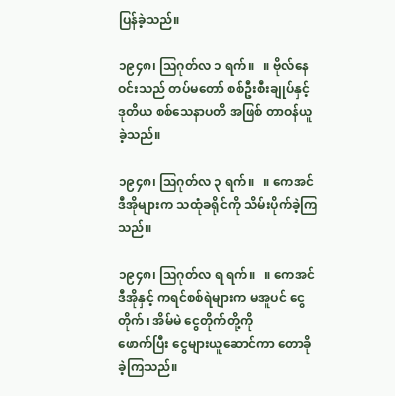ပြန်ခဲ့သည်။

၁၉၄၈၊ ဩဂုတ်လ ၁ ရက်။   ။ ဗိုလ်နေဝင်းသည် တပ်မတော် စစ်ဦးစီးချုပ်နှင့် ဒုတိယ စစ်သေနာပတိ အဖြစ် တာဝန်ယူခဲ့သည်။

၁၉၄၈၊ ဩဂုတ်လ ၃ ရက်။   ။ ကေအင်ဒီအိုများက သထုံခရိုင်ကို သိမ်းပိုက်ခဲ့ကြသည်။

၁၉၄၈၊ ဩဂုတ်လ ရ ရက်။   ။ ကေအင်ဒီအိုနှင့် ကရင်စစ်ရဲများက မအူပင် ငွေတိုက်၊ အိမ်မဲ ငွေတိုက်တို့ကို
ဖောက်ပြီး ငွေများယူဆောင်ကာ တောခိုခဲ့ကြသည်။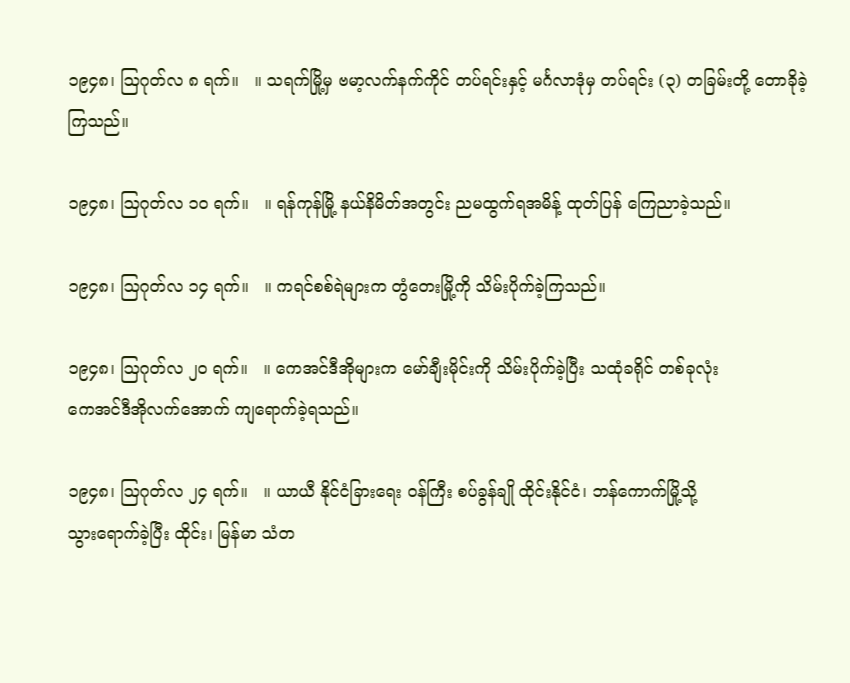၁၉၄၈၊ ဩဂုတ်လ ၈ ရက်။   ။ သရက်မြို့မှ ဗမာ့လက်နက်ကိုင် တပ်ရင်းနှင့် မင်္ဂလာဒုံမှ တပ်ရင်း (၃) တခြမ်းတို့ တောခိုခဲ့ကြသည်။

၁၉၄၈၊ ဩဂုတ်လ ၁ဝ ရက်။   ။ ရန်ကုန်မြို့ နယ်နိမိတ်အတွင်း ညမထွက်ရအမိန့် ထုတ်ပြန် ကြေညာခဲ့သည်။

၁၉၄၈၊ ဩဂုတ်လ ၁၄ ရက်။   ။ ကရင်စစ်ရဲများက တွံတေးမြို့ကို သိမ်းပိုက်ခဲ့ကြသည်။

၁၉၄၈၊ ဩဂုတ်လ ၂ဝ ရက်။   ။ ကေအင်ဒီအိုများက မော်ချီးမိုင်းကို သိမ်းပိုက်ခဲ့ပြီး သထုံခရိုင် တစ်ခုလုံး
ကေအင်ဒီအိုလက်အောက် ကျရောက်ခဲ့ရသည်။

၁၉၄၈၊ ဩဂုတ်လ ၂၄ ရက်။   ။ ယာယီ နိုင်ငံခြားရေး ဝန်ကြီး စပ်ခွန်ချို ထိုင်းနိုင်ငံ၊ ဘန်ကောက်မြို့သို့
သွားရောက်ခဲ့ပြီး ထိုင်း၊ မြန်မာ သံတ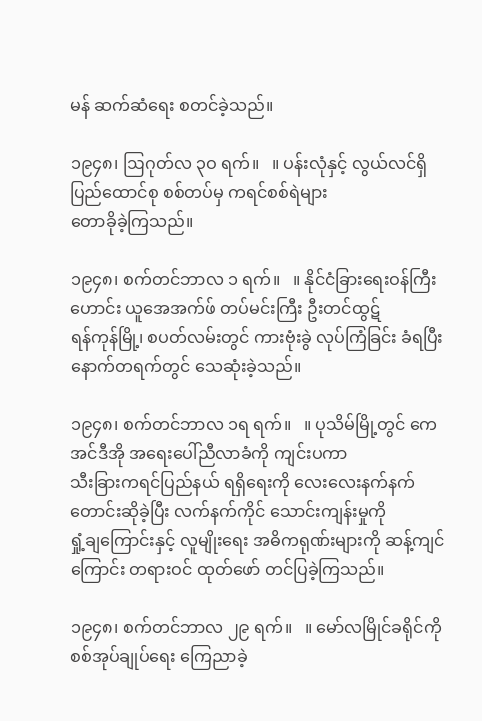မန် ဆက်ဆံရေး စတင်ခဲ့သည်။

၁၉၄၈၊ ဩဂုတ်လ ၃ဝ ရက်။   ။ ပန်းလုံနှင့် လွယ်လင်ရှိ ပြည်ထောင်စု စစ်တပ်မှ ကရင်စစ်ရဲများ
တောခိုခဲ့ကြသည်။

၁၉၄၈၊ စက်တင်ဘာလ ၁ ရက်။   ။ နိုင်ငံခြားရေးဝန်ကြီးဟောင်း ယူအေအက်ဖ် တပ်မင်းကြီး ဦးတင်ထွဋ်
ရန်ကုန်မြို့၊ စပတ်လမ်းတွင် ကားဗုံးခွဲ လုပ်ကြံခြင်း ခံရပြီး နောက်တရက်တွင် သေဆုံးခဲ့သည်။

၁၉၄၈၊ စက်တင်ဘာလ ၁ရ ရက်။   ။ ပုသိမ်မြို့တွင် ကေအင်ဒီအို အရေးပေါ်ညီလာခံကို ကျင်းပကာ
သီးခြားကရင်ပြည်နယ် ရရှိရေးကို လေးလေးနက်နက် တောင်းဆိုခဲ့ပြီး လက်နက်ကိုင် သောင်းကျန်းမှုကို
ရှုံ့ချကြောင်းနှင့် လူမျိုးရေး အဓိကရုဏ်းများကို ဆန့်ကျင်ကြောင်း တရားဝင် ထုတ်ဖော် တင်ပြခဲ့ကြသည်။

၁၉၄၈၊ စက်တင်ဘာလ ၂၉ ရက်။   ။ မော်လမြိုင်ခရိုင်ကို စစ်အုပ်ချုပ်ရေး ကြေညာခဲ့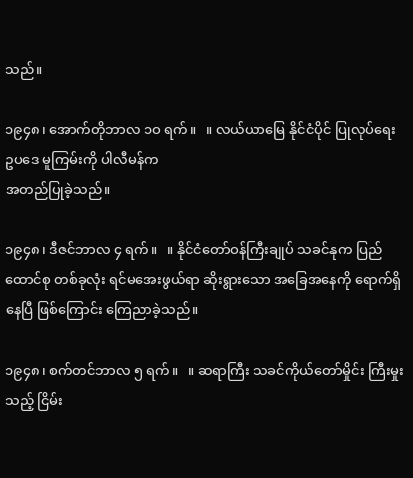သည်။

၁၉၄၈၊ အောက်တိုဘာလ ၁ဝ ရက်။   ။ လယ်ယာမြေ နိုင်ငံပိုင် ပြုလုပ်ရေး ဥပဒေ မူကြမ်းကို ပါလီမန်က
အတည်ပြုခဲ့သည်။

၁၉၄၈၊ ဒီဇင်ဘာလ ၄ ရက်။   ။ နိုင်ငံတော်ဝန်ကြီးချုပ် သခင်နုက ပြည်ထောင်စု တစ်ခုလုံး ရင်မအေးဖွယ်ရာ ဆိုးရွားသော အခြေအနေကို ရောက်ရှိနေပြီ ဖြစ်ကြောင်း ကြေညာခဲ့သည်။

၁၉၄၈၊ စက်တင်ဘာလ ၅ ရက်။   ။ ဆရာကြီး သခင်ကိုယ်တော်မှိုင်း ကြီးမှုးသည့် ငြိမ်း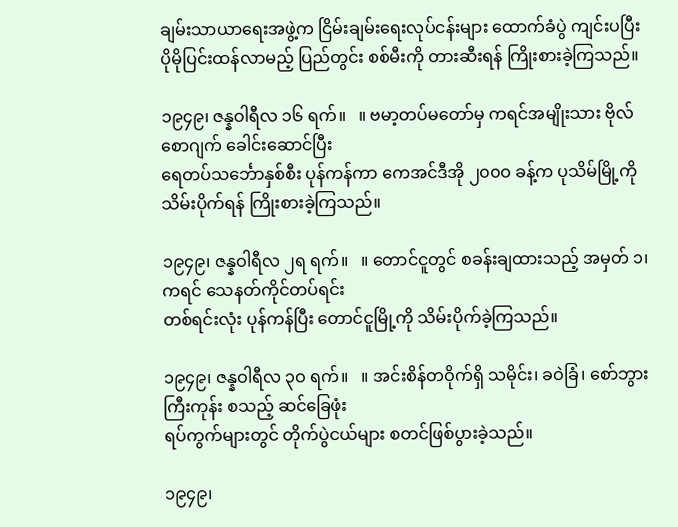ချမ်းသာယာရေးအဖွဲ့က ငြိမ်းချမ်းရေးလုပ်ငန်းများ ထောက်ခံပွဲ ကျင်းပပြီး ပိုမိုပြင်းထန်လာမည့် ပြည်တွင်း စစ်မီးကို တားဆီးရန် ကြိုးစားခဲ့ကြသည်။

၁၉၄၉၊ ဇန္နဝါရီလ ၁၆ ရက်။   ။ ဗမာ့တပ်မတော်မှ ကရင်အမျိုးသား ဗိုလ်စောဂျက် ခေါင်းဆောင်ပြီး
ရေတပ်သင်္ဘောနှစ်စီး ပုန်ကန်ကာ ကေအင်ဒီအို ၂၀၀ဝ ခန့်က ပုသိမ်မြို့ကို သိမ်းပိုက်ရန် ကြိုးစားခဲ့ကြသည်။

၁၉၄၉၊ ဇန္နဝါရီလ ၂ရ ရက်။   ။ တောင်ငူတွင် စခန်းချထားသည့် အမှတ် ၁၊ ကရင် သေနတ်ကိုင်တပ်ရင်း
တစ်ရင်းလုံး ပုန်ကန်ပြီး တောင်ငူမြို့ကို သိမ်းပိုက်ခဲ့ကြသည်။

၁၉၄၉၊ ဇန္နဝါရီလ ၃ဝ ရက်။   ။ အင်းစိန်တဝိုက်ရှိ သမိုင်း၊ ခဝဲခြံ၊ စော်ဘွားကြီးကုန်း စသည့် ဆင်ခြေဖုံး
ရပ်ကွက်များတွင် တိုက်ပွဲငယ်များ စတင်ဖြစ်ပွားခဲ့သည်။

၁၉၄၉၊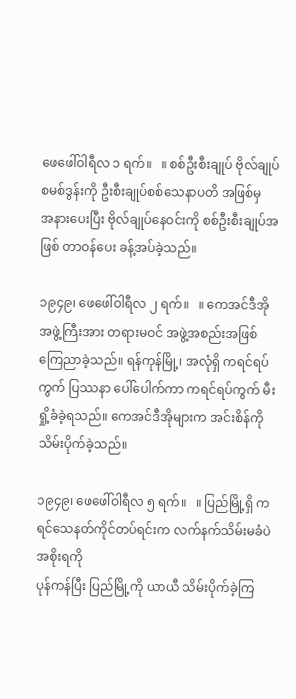ဖေဖေါ်ဝါရီလ ၁ ရက်။   ။ စစ်ဦးစီးချုပ် ဗိုလ်ချုပ်စမစ်ဒွန်းကို ဦးစီးချုပ်စစ်သေနာပတိ အဖြစ်မှ
အနားပေးပြီး ဗိုလ်ချုပ်နေဝင်းကို စစ်ဦးစီးချုပ်အဖြစ် တာဝန်ပေး ခန့်အပ်ခဲ့သည်။

၁၉၄၉၊ ဖေဖေါ်ဝါရီလ ၂ ရက်။   ။ ကေအင်ဒီအို အဖွဲ့ကြီးအား တရားမဝင် အဖွဲ့အစည်းအဖြစ် ကြေညာခဲ့သည်။ ရန်ကုန်မြို့၊ အလုံရှိ ကရင်ရပ်ကွက် ပြဿနာ ပေါ်ပေါက်ကာ ကရင်ရပ်ကွက် မီးရှို့ခံခဲ့ရသည်။ ကေအင်ဒီအိုများက အင်းစိန်ကို သိမ်းပိုက်ခဲ့သည်။

၁၉၄၉၊ ဖေဖေါ်ဝါရီလ ၅ ရက်။   ။ ပြည်မြို့ရှိ ကရင်သေနတ်ကိုင်တပ်ရင်းက လက်နက်သိမ်းမခံပဲ အစိုးရကို
ပုန်ကန်ပြီး ပြည်မြို့ကို ယာယီ သိမ်းပိုက်ခဲ့ကြ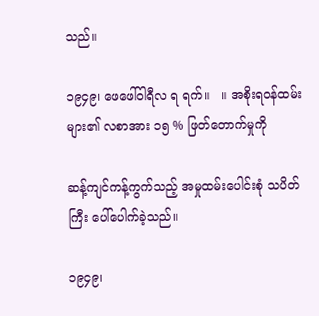သည်။

၁၉၄၉၊ ဖေဖေါ်ဝါရီလ ရ ရက်။   ။ အစိုးရဝန်ထမ်းများ၏ လစာအား ၁၅ % ဖြတ်တောက်မှုကို

ဆန့်ကျင်ကန့်ကွက်သည့် အမှုထမ်းပေါင်းစုံ သပိတ်ကြီး ပေါ်ပေါက်ခဲ့သည်။

၁၉၄၉၊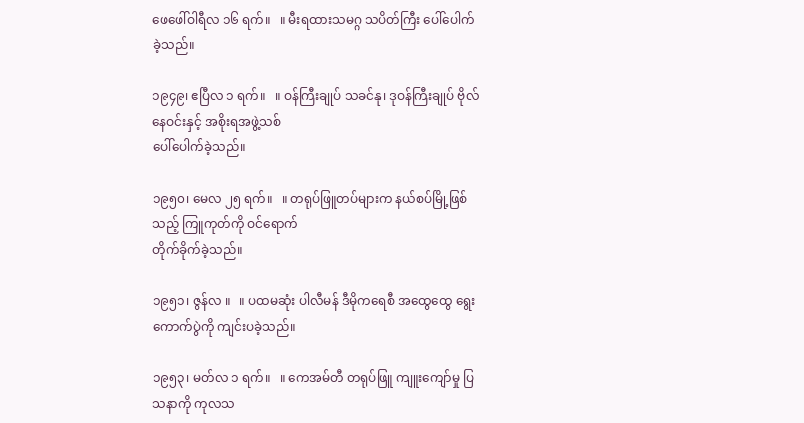ဖေဖေါ်ဝါရီလ ၁၆ ရက်။   ။ မီးရထားသမဂ္ဂ သပိတ်ကြီး ပေါ်ပေါက်ခဲ့သည်။

၁၉၄၉၊ ဧပြီလ ၁ ရက်။   ။ ဝန်ကြီးချုပ် သခင်နု၊ ဒုဝန်ကြီးချုပ် ဗိုလ်နေဝင်းနှင့် အစိုးရအဖွဲ့သစ်
ပေါ်ပေါက်ခဲ့သည်။

၁၉၅၀၊ မေလ ၂၅ ရက်။   ။ တရုပ်ဖြူတပ်များက နယ်စပ်မြို့ဖြစ်သည့် ကြူကုတ်ကို ဝင်ရောက်
တိုက်ခိုက်ခဲ့သည်။

၁၉၅၁၊ ဇွန်လ ။   ။ ပထမဆုံး ပါလီမန် ဒီမိုကရေစီ အထွေထွေ ရွေးကောက်ပွဲကို ကျင်းပခဲ့သည်။

၁၉၅၃၊ မတ်လ ၁ ရက်။   ။ ကေအမ်တီ တရုပ်ဖြူ ကျူးကျော်မှု ပြသနာကို ကုလသ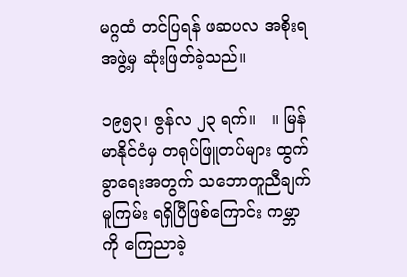မဂ္ဂထံ တင်ပြရန် ဖဆပလ အစိုးရအဖွဲ့မှ ဆုံးဖြတ်ခဲ့သည်။

၁၉၅၃၊ ဇွန်လ ၂၃ ရက်။   ။ မြန်မာနိုင်ငံမှ တရုပ်ဖြူတပ်များ ထွက်ခွာရေးအတွက် သဘောတူညီချက် မူကြမ်း ရရှိပြီဖြစ်ကြောင်း ကမ္ဘာကို ကြေညာခဲ့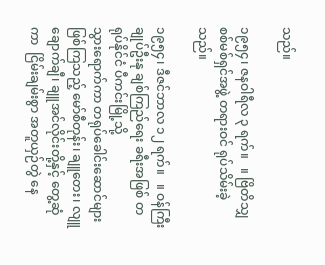သည်။

၁၉၅၄၊ ဇနဝါရီလ ၃ ရက်။   ။ ဗြိတိသျှ စစ်မစ်ရှင်အဖွဲ့ တရားဝင် ရုပ်သိမ်းခဲ့သည်။

၁၉၅၄၊ ဒီဇင်ဘာလ ၁၂ ရက်။   ။ ဝန်ကြီးချုပ်ဦးနု ချစ်ကြည်ရေး ခရီးအဖြစ် တရုပ်နိုင်ငံ ပီကင်းမြို့သို့
သွားရောက်ကာ တရုပ်ခေါင်းဆောင်များ ဖြစ်ကြသည့် မော်စီတုန်း၊ ချူတေး၊ လျူချောက်ချီ၊ ချူအင်လိုင်းတို့နှင့် တွေ့ဆုံကာ  ငြိမ်းချမ်းစွာ အတူယှဉ်တွဲ နေ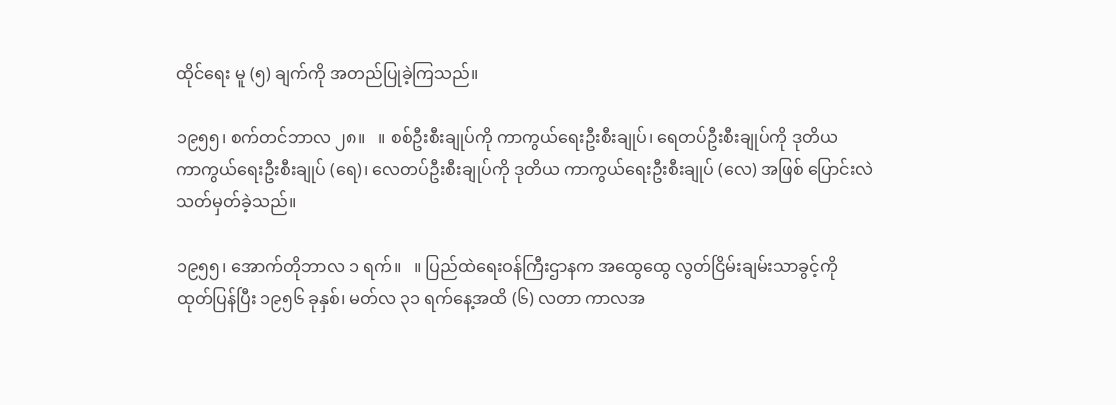ထိုင်ရေး မူ (၅) ချက်ကို အတည်ပြုခဲ့ကြသည်။

၁၉၅၅၊ စက်တင်ဘာလ ၂၈။   ။ စစ်ဦးစီးချုပ်ကို ကာကွယ်ရေးဦးစီးချုပ်၊ ရေတပ်ဦးစီးချုပ်ကို ဒုတိယ
ကာကွယ်ရေးဦးစီးချုပ် (ရေ)၊ လေတပ်ဦးစီးချုပ်ကို ဒုတိယ ကာကွယ်ရေးဦးစီးချုပ် (လေ) အဖြစ် ပြောင်းလဲ
သတ်မှတ်ခဲ့သည်။

၁၉၅၅၊ အောက်တိုဘာလ ၁ ရက်။   ။ ပြည်ထဲရေးဝန်ကြီးဌာနက အထွေထွေ လွတ်ငြိမ်းချမ်းသာခွင့်ကို
ထုတ်ပြန်ပြီး ၁၉၅၆ ခုနှစ်၊ မတ်လ ၃၁ ရက်နေ့အထိ (၆) လတာ ကာလအ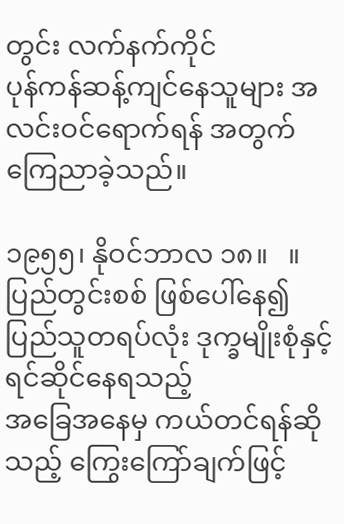တွင်း လက်နက်ကိုင်
ပုန်ကန်ဆန့်ကျင်နေသူများ အလင်းဝင်ရောက်ရန် အတွက် ကြေညာခဲ့သည်။

၁၉၅၅၊ နိုဝင်ဘာလ ၁၈။   ။ ပြည်တွင်းစစ် ဖြစ်ပေါ်နေ၍ ပြည်သူတရပ်လုံး ဒုက္ခမျိုးစုံနှင့် ရင်ဆိုင်နေရသည့်
အခြေအနေမှ ကယ်တင်ရန်ဆိုသည့် ကြွေးကြော်ချက်ဖြင့်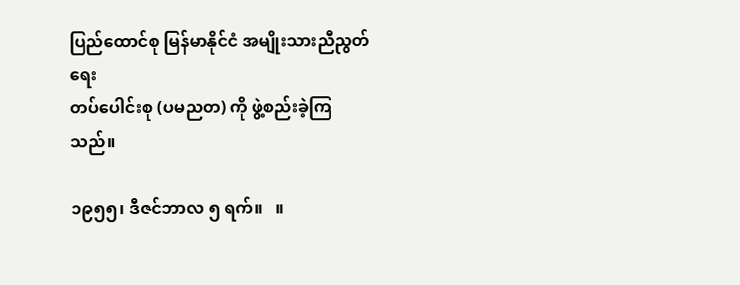ပြည်ထောင်စု မြန်မာနိုင်ငံ အမျိုးသားညီညွတ်ရေး
တပ်ပေါင်းစု (ပမညတ) ကို ဖွဲ့စည်းခဲ့ကြသည်။

၁၉၅၅၊ ဒီဇင်ဘာလ ၅ ရက်။   ။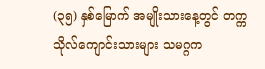(၃၅) နှစ်မြောက် အမျိုးသားနေ့တွင် တက္ကသိုလ်ကျောင်းသားများ သမဂ္ဂက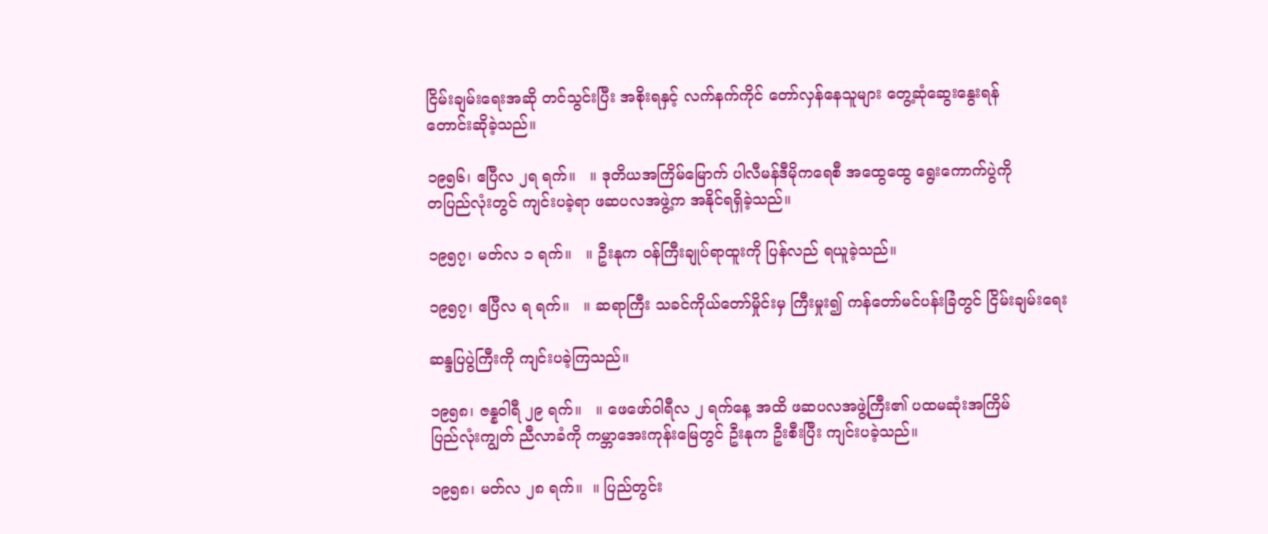ငြိမ်းချမ်းရေးအဆို တင်သွင်းပြီး အစိုးရနှင့် လက်နက်ကိုင် တော်လှန်နေသူများ တွေ့ဆုံဆွေးနွေးရန်
တောင်းဆိုခဲ့သည်။

၁၉၅၆၊ ဧပြီလ ၂ရ ရက်။   ။ ဒုတိယအကြိမ်မြောက် ပါလီမန်ဒီမိုကရေစီ အထွေထွေ ရွေးကောက်ပွဲကို
တပြည်လုံးတွင် ကျင်းပခဲ့ရာ ဖဆပလအဖွဲ့က အနိုင်ရရှိခဲ့သည်။

၁၉၅၇၊ မတ်လ ၁ ရက်။   ။ ဦးနုက ဝန်ကြီးချုပ်ရာထူးကို ပြန်လည် ရယူခဲ့သည်။

၁၉၅၇၊ ဧပြီလ ရ ရက်။   ။ ဆရာကြီး သခင်ကိုယ်တော်မှိုင်းမှ ကြီးမှုး၍ ကန်တော်မင်ပန်းခြံတွင် ငြိမ်းချမ်းရေး

ဆန္ဒပြပွဲကြီးကို ကျင်းပခဲ့ကြသည်။

၁၉၅၈၊ ဇန္နဝါရီ ၂၉ ရက်။   ။ ဖေဖော်ဝါရီလ ၂ ရက်နေ့ အထိ ဖဆပလအဖွဲ့ကြီး၏ ပထမဆုံးအကြိမ်
ပြည်လုံးကျွတ် ညီလာခံကို ကမ္ဘာအေးကုန်းမြေတွင် ဦးနုက ဦးစီးပြီး ကျင်းပခဲ့သည်။

၁၉၅၈၊ မတ်လ ၂၈ ရက်။  ။ ပြည်တွင်း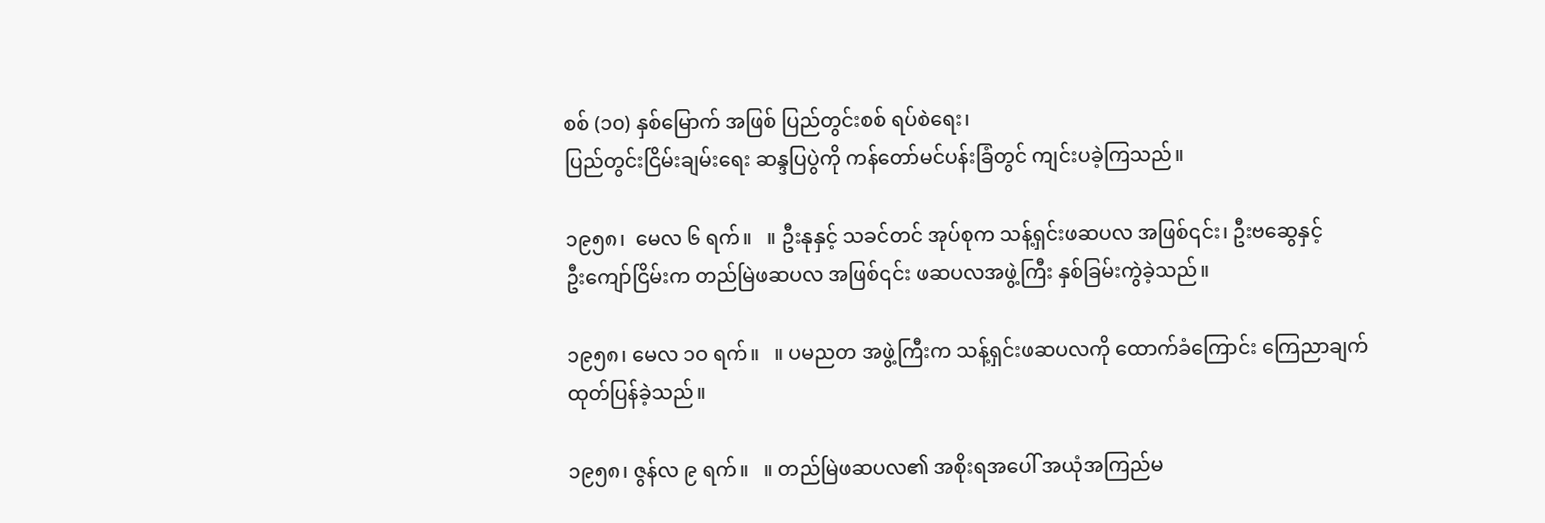စစ် (၁၀) နှစ်မြောက် အဖြစ် ပြည်တွင်းစစ် ရပ်စဲရေး၊
ပြည်တွင်းငြိမ်းချမ်းရေး ဆန္ဒပြပွဲကို ကန်တော်မင်ပန်းခြံတွင် ကျင်းပခဲ့ကြသည်။

၁၉၅၈၊  မေလ ၆ ရက်။   ။ ဦးနုနှင့် သခင်တင် အုပ်စုက သန့်ရှင်းဖဆပလ အဖြစ်၎င်း၊ ဦးဗဆွေနှင့်
ဦးကျော်ငြိမ်းက တည်မြဲဖဆပလ အဖြစ်၎င်း ဖဆပလအဖွဲ့ကြီး နှစ်ခြမ်းကွဲခဲ့သည်။

၁၉၅၈၊ မေလ ၁ဝ ရက်။   ။ ပမညတ အဖွဲ့ကြီးက သန့်ရှင်းဖဆပလကို ထောက်ခံကြောင်း ကြေညာချက်
ထုတ်ပြန်ခဲ့သည်။

၁၉၅၈၊ ဇွန်လ ၉ ရက်။   ။ တည်မြဲဖဆပလ၏ အစိုးရအပေါ် အယုံအကြည်မ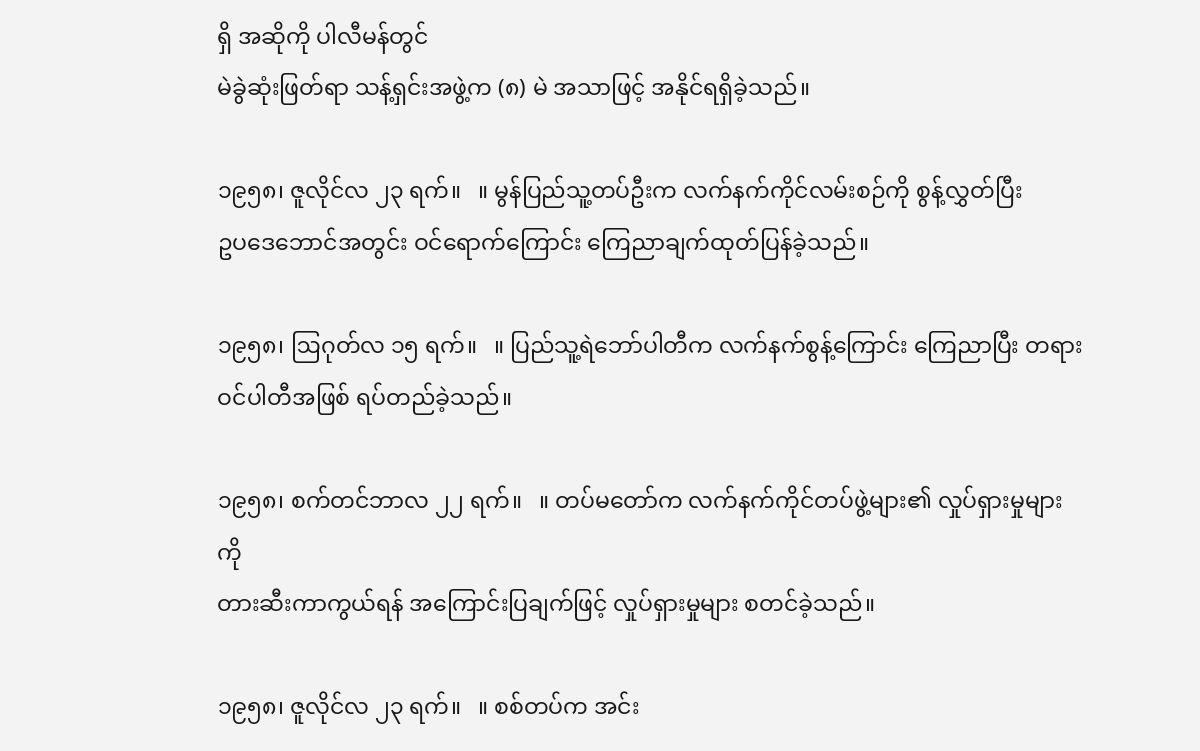ရှိ အဆိုကို ပါလီမန်တွင်
မဲခွဲဆုံးဖြတ်ရာ သန့်ရှင်းအဖွဲ့က (၈) မဲ အသာဖြင့် အနိုင်ရရှိခဲ့သည်။

၁၉၅၈၊ ဇူလိုင်လ ၂၃ ရက်။   ။ မွန်ပြည်သူ့တပ်ဦးက လက်နက်ကိုင်လမ်းစဉ်ကို စွန့်လွှတ်ပြီး
ဥပဒေဘောင်အတွင်း ဝင်ရောက်ကြောင်း ကြေညာချက်ထုတ်ပြန်ခဲ့သည်။

၁၉၅၈၊ ဩဂုတ်လ ၁၅ ရက်။   ။ ပြည်သူ့ရဲဘော်ပါတီက လက်နက်စွန့်ကြောင်း ကြေညာပြီး တရားဝင်ပါတီအဖြစ် ရပ်တည်ခဲ့သည်။

၁၉၅၈၊ စက်တင်ဘာလ ၂၂ ရက်။   ။ တပ်မတော်က လက်နက်ကိုင်တပ်ဖွဲ့များ၏ လှုပ်ရှားမှုများကို
တားဆီးကာကွယ်ရန် အကြောင်းပြချက်ဖြင့် လှုပ်ရှားမှုများ စတင်ခဲ့သည်။

၁၉၅၈၊ ဇူလိုင်လ ၂၃ ရက်။   ။ စစ်တပ်က အင်း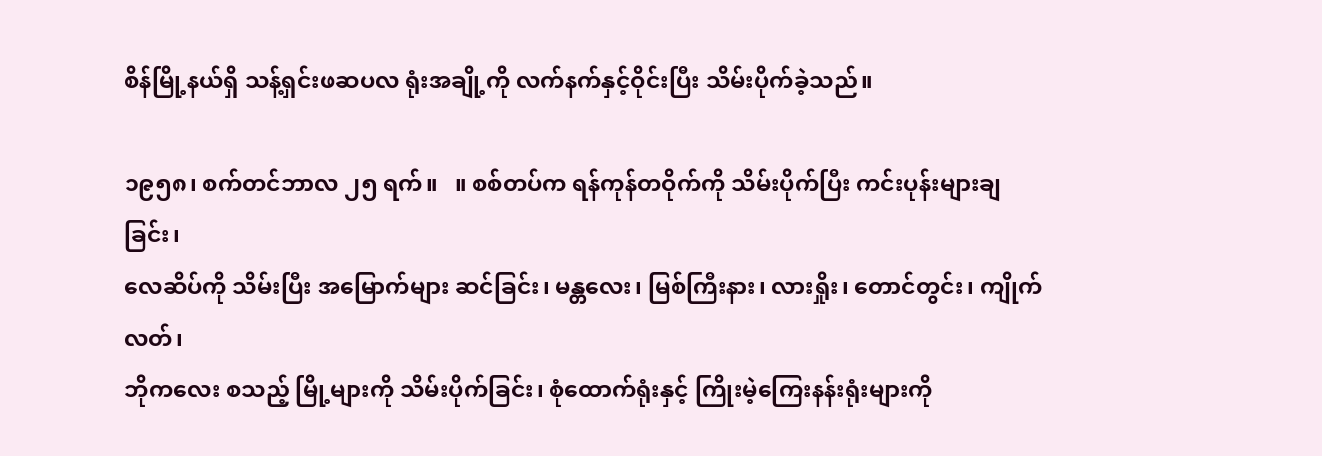စိန်မြို့နယ်ရှိ သန့်ရှင်းဖဆပလ ရုံးအချို့ကို လက်နက်နှင့်ဝိုင်းပြီး သိမ်းပိုက်ခဲ့သည်။

၁၉၅၈၊ စက်တင်ဘာလ ၂၅ ရက်။   ။ စစ်တပ်က ရန်ကုန်တဝိုက်ကို သိမ်းပိုက်ပြီး ကင်းပုန်းများချခြင်း၊
လေဆိပ်ကို သိမ်းပြီး အမြောက်များ ဆင်ခြင်း၊ မန္တလေး၊ မြစ်ကြီးနား၊ လားရှိုး၊ တောင်တွင်း၊ ကျိုက်လတ်၊
ဘိုကလေး စသည့် မြို့များကို သိမ်းပိုက်ခြင်း၊ စုံထောက်ရုံးနှင့် ကြိုးမဲ့ကြေးနန်းရုံးများကို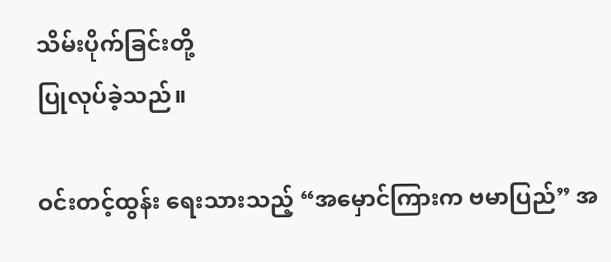သိမ်းပိုက်ခြင်းတို့
ပြုလုပ်ခဲ့သည်။

ဝင်းတင့်ထွန်း ရေးသားသည့် “အမှောင်ကြားက ဗမာပြည်” အ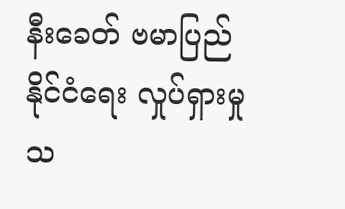နီးခေတ် ဗမာပြည်နိုင်ငံရေး လှုပ်ရှားမှု သ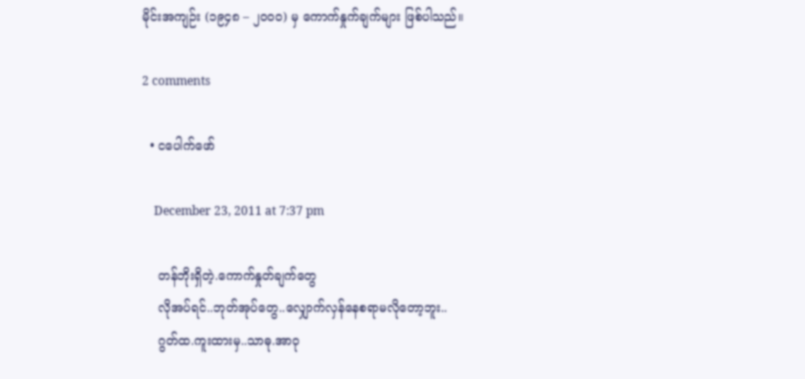မိုင်းအကျဉ်း (၁၉၄၈ – ၂၀၀၀) မှ ကောက်နှုက်ချက်များ ဖြစ်ပါသည်။

2 comments

  • ငပေါက်ဖော်

    December 23, 2011 at 7:37 pm

    တန်ဘိုးရှိတဲ့.ကောက်နှုတ်ချက်တွေ
    လိုအပ်ရင်..ဘုတ်အုပ်တွေ..လျှောက်လှန်နေစရာမလိုတော့ဘူး..
    ဂွတ်ထ.ကူးထားမှ..သာဓု.အာဝု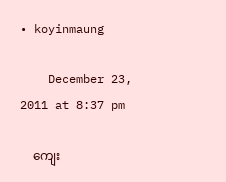• koyinmaung

    December 23, 2011 at 8:37 pm

    ကျေး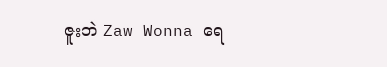ဇူးဘဲ Zaw Wonna ရေ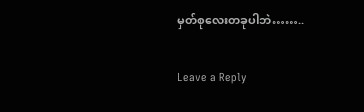မှတ်စုလေးတခုပါဘဲ……..

Leave a Reply